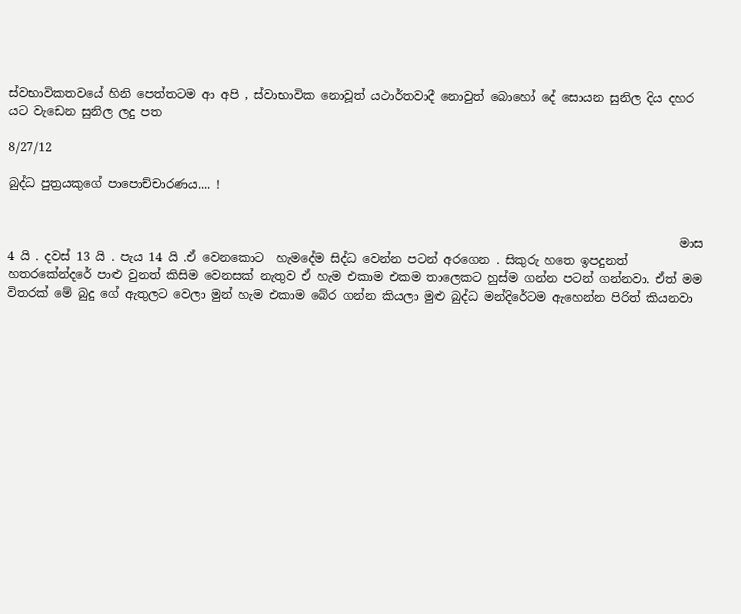ස්වභාවිකතවයේ හිනි පෙත්තටම ආ අපි , ස්වාභාවික නොවූත් යථාර්තවාදී නොවුත් බොහෝ දේ සොයන සුනිල දිය දහර යට වැඩෙන සුනිල ලදු පත

8/27/12

බුද්ධ පුත්‍රයකුගේ පාපොච්චාරණය.... !


                                                                                                                මාස 4 යි . දවස් 13 යි . පැය 14 යි .ඒ වෙනකොට  හැමදේම සිද්ධ වෙන්න පටන් අරගෙන . සිකුරු හතෙ ඉපදුනත් හතරකේන්දරේ පාළු වුනත් කිසිම වෙනසක් නැතුව ඒ හැම එකාම එකම තාලෙකට හුස්ම ගන්න පටන් ගන්නවා. ඒත් මම විතරක් මේ බුදු ගේ ඇතුලට වෙලා මුන් හැම එකාම බේර ගන්න කියලා මුළු බුද්ධ මන්දිරේටම ඇහෙන්න පිරිත් කියනවා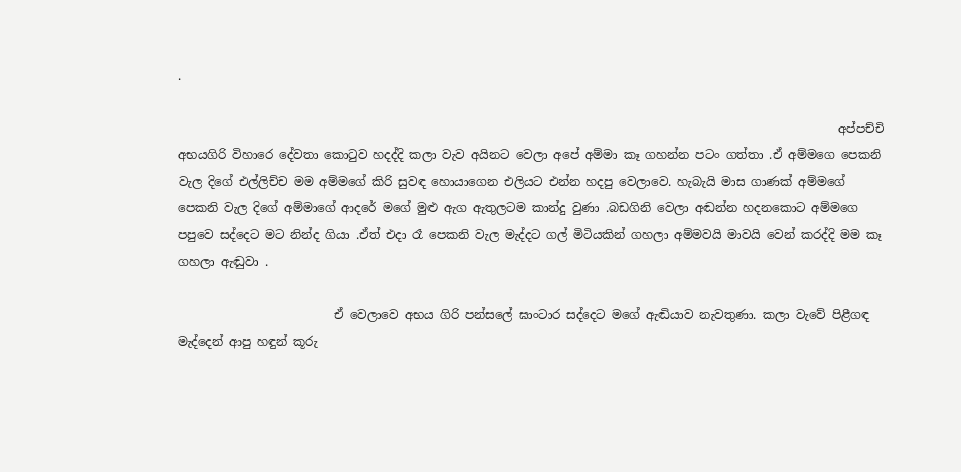.

                                                                                                              අප්පච්චි අභයගිරි විහාරෙ දේවතා කොටුව හදද්දි කලා වැව අයිනට වෙලා අපේ අම්මා කෑ ගහන්න පටං ගත්තා .ඒ අම්මගෙ පෙකනි වැල දිගේ එල්ලිච්ච මම අම්මගේ කිරි සුවඳ හොයාගෙන එලියට එන්න හදපු වෙලාවෙ. හැබැයි මාස ගාණක් අම්මගේ පෙකනි වැල දිගේ අම්මාගේ ආදරේ මගේ මුළු ඇග ඇතුලටම කාන්දු වුණා .බඩගිනි වෙලා අඬන්න හදනකොට අම්මගෙ පපුවෙ සද්දෙට මට නින්ද ගියා .ඒත් එදා රෑ පෙකනි වැල මැද්දට ගල් මිටියකින් ගහලා අම්මවයි මාවයි වෙන් කරද්දි මම කෑ ගහලා ඇඬුවා .

                          ඒ වෙලාවෙ අභය ගිරි පන්සලේ ඝාංටාර සද්දෙට මගේ ඇඬියාව නැවතුණා. කලා වැවේ පිළීගඳ මැද්දෙන් ආපු හඳුන් කූරු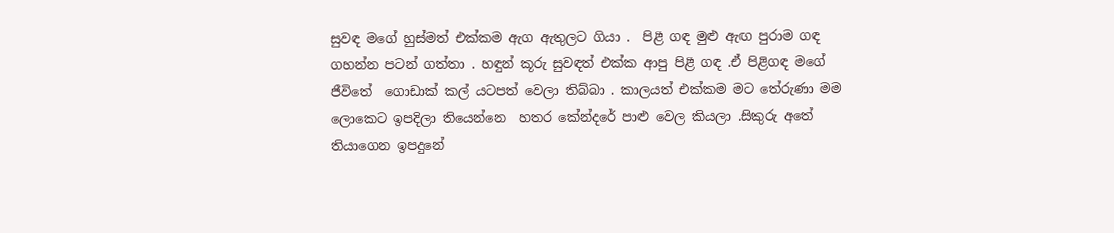සුවඳ මගේ හුස්මත් එක්කම ඇග ඇතුලට ගියා .  පිළී ගඳ මුළු ඇඟ පුරාම ගඳ ගහන්න පටන් ගත්තා . හඳුන් කූරු සුවඳත් එක්ක ආපු පිළී ගඳ .ඒ පිළිගඳ මගේ ජීවිතේ  ගොඩාක් කල් යටපත් වෙලා තිබ්බා . කාලයත් එක්කම මට තේරුණා මම ලොකෙට ඉපදිලා තියෙන්නෙ  හතර කේන්දරේ පාළු වෙල කියලා .සිකුරු අතේ තියාගෙන ඉපදුනේ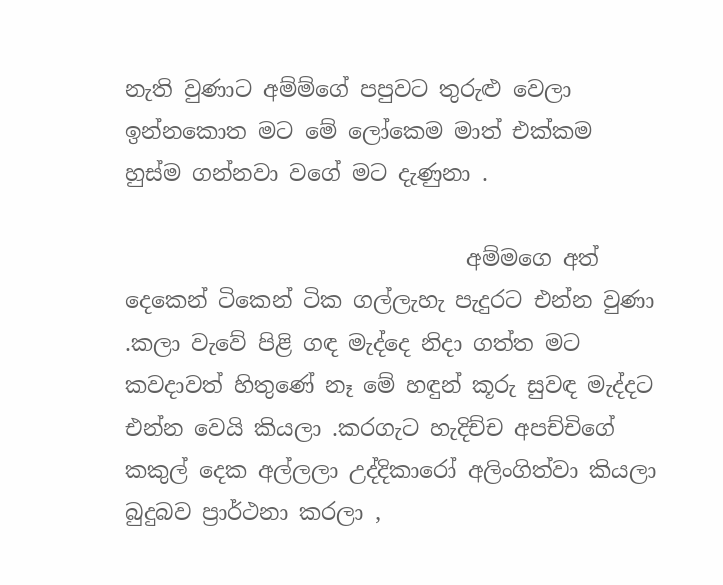නැති වුණාට අම්ම්ගේ පපුවට තුරුළු වෙලා ඉන්නකොත මට මේ ලෝකෙම මාත් එක්කම හුස්ම ගන්නවා වගේ මට දැණුනා .

                               අම්මගෙ අත් දෙකෙන් ටිකෙන් ටික ගල්ලැහැ පැදුරට එන්න වුණා .කලා වැවේ පිළි ගඳ මැද්දෙ නිදා ගත්ත මට කවදාවත් හිතුණේ නෑ මේ හඳුන් කූරු සුවඳ මැද්දට එන්න වෙයි කියලා .කරගැට හැදිච්ච අපච්චිගේ කකුල් දෙක අල්ලලා උද්දිකාරෝ අලිංගිත්වා කියලා බුදුබව ප්‍රාර්ථනා කරලා ,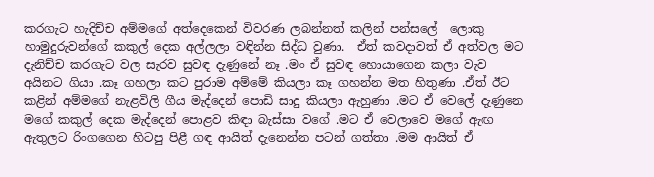කරගැට හැදිච්ච අම්මගේ අත්දෙකෙන් විවරණ ලබන්නත් කලින් පන්සලේ  ලොකු හාමුදුරුවන්ගේ කකුල් දෙක අල්ලලා වඳින්න සිද්ධ වුණා.  ඒත් කවදාවත් ඒ අත්වල මට දැනිච්ච කරගැට වල සැරව සුවඳ දැණුනේ නෑ .මං ඒ සුවඳ හොයාගෙන කලා වැව අයිනට ගියා .කෑ ගහලා කට පුරාම අම්මේ කියලා කෑ ගහන්න මත හිතුණා .ඒත් ඊට කළින් අම්මගේ නැළවිලි ගීය මැද්දෙන් පොඩි සාදු කියලා ඇහුණා .මට ඒ වෙලේ දැණුනෙ මගේ කකුල් දෙක මැද්දෙන් පොළව කිඳා බැස්සා වගේ .මට ඒ වෙලාවෙ මගේ ඇඟ ඇතුලට රිංගගෙන හිටපු පිළී ගඳ ආයිත් දැනෙන්න පටන් ගත්තා .මම ආයිත් ඒ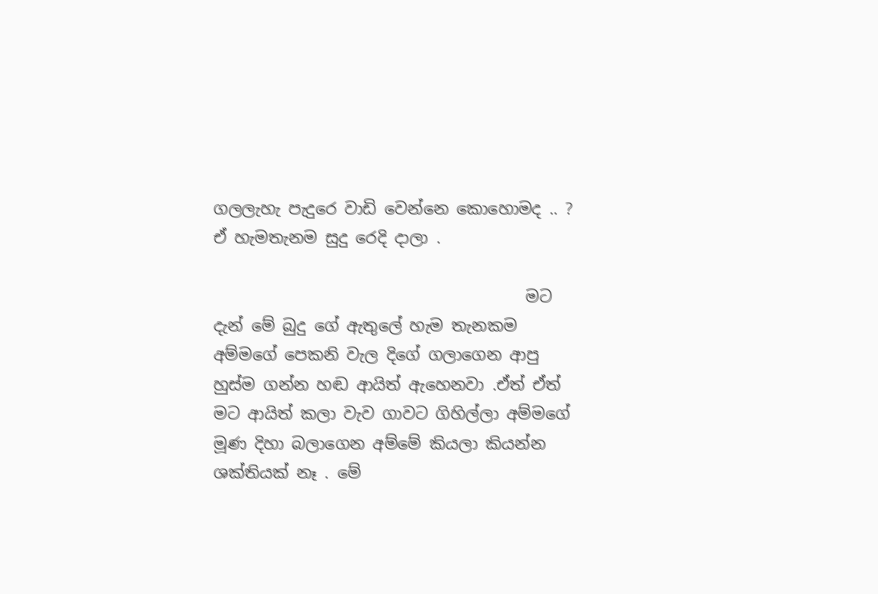ගලලැහැ පැදුරෙ වාඩි වෙන්නෙ කොහොමද .. ? ඒ හැමතැනම සුදු රෙදි දාලා .

                                       මට දැන් මේ බුදු ගේ ඇතුලේ හැම තැනකම අම්මගේ පෙකනි වැල දිගේ ගලාගෙන ආපු හුස්ම ගන්න හඬ ආයිත් ඇහෙනවා .ඒත් ඒත් මට ආයිත් කලා වැව ගාවට ගිහිල්ලා අම්මගේ මූණ දිහා බලාගෙන අම්මේ කියලා කියන්න ශක්තියක් නෑ . මේ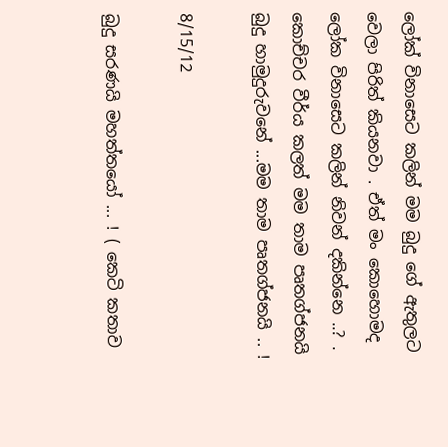ලෝක් විනාසෙට කලින් මම බුදු ගේ ඇතුලට වෙලා පිරිත් කියනවා . ඒත් මං කොහොමද ලෝක විනාසෙට කලින් නිවන් දකින්නෙ ..? . කොච්චර වීර්ය කලත් මම තාම පෘතග්ජනයි  බුදු හාමුදුරුවනේ ...මම තාම පෘතග්ජනයි .. !

8/15/12

බුදු සරණයි මහත්තයෝ ... ! ( කෙටි කතාව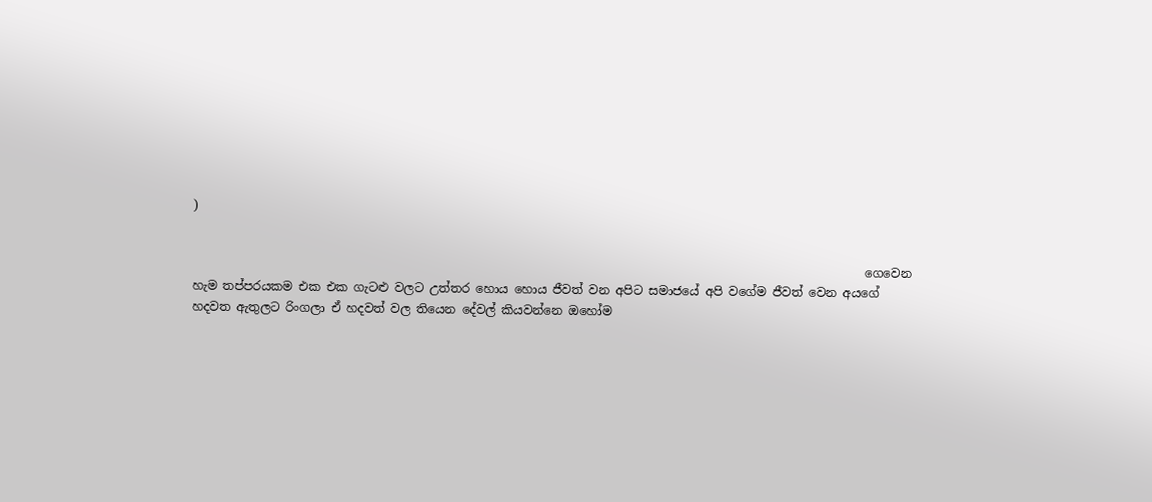)


                                                                                                                ගෙවෙන  හැම තප්පරයකම එක එක ගැටළු වලට උත්තර හොය හොය ජීවත් වන අපිට සමාජයේ අපි වගේම ජීවත් වෙන අයගේ හදවත ඇතුලට රිංගලා ඒ හදවත් වල තියෙන දේවල් කියවන්නෙ ඔහෝම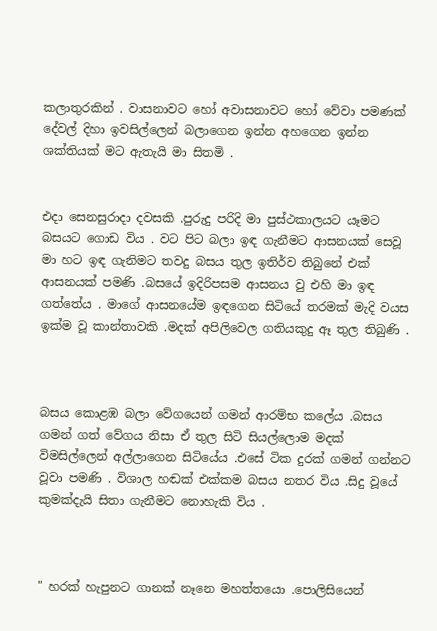කලාතුරකින් . වාසනාවට හෝ අවාසනාවට හෝ වේවා පමණක් දේවල් දිහා ඉවසිල්ලෙන් බලාගෙන ඉන්න අහගෙන ඉන්න ශක්තියක් මට ඇතැයි මා සිතමි .


එදා සෙනසුරාදා දවසකි .පුරුදු පරිදි මා පුස්ථකාලයට යෑමට බසයට ගොඩ විය . වට පිට බලා ඉඳ ගැනීමට ආසනයක් සෙවූ මා හට ඉඳ ගැනිමට තවදු බසය තුල ඉතිර්ව තිබුනේ එක් ආසනයක් පමණි .බසයේ ඉදිරිපසම ආසනය වු එහි මා ඉඳ ගත්තේය . මාගේ ආසනයේම ඉඳගෙන සිටියේ තරමක් මැදි වයස ඉක්ම වූ කාන්තාවකි .මදක් අපිලිවෙල ගතියකුදු ඈ තුල තිබුණි .



බසය කොළඹ බලා වේගයෙන් ගමන් ආරම්භ කලේය .බසය ගමන් ගත් වේගය නිසා ඒ තුල සිටි සියල්ලොම මදක් විමසිල්ලෙන් අල්ලාගෙන සිටියේය .එසේ ටික දුරක් ගමන් ගන්නට වූවා පමණි . විශාල හඬක් එක්කම බසය නතර විය .සිදු වූයේ කුමක්දැයි සිතා ගැනීමට නොහැකි විය .



" හරක් හැපුනට ගානක් නෑනෙ මහත්තයො .පොලිසියෙන්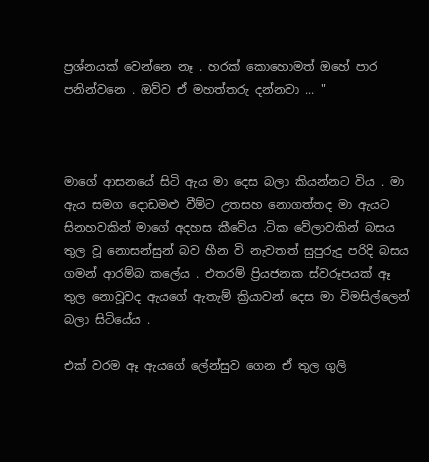ප්‍රශ්නයක් වෙන්නෙ නෑ . හරක් කොහොමත් ඔහේ පාර පනින්වනෙ . ඔව්ව ඒ මහත්තරු දන්නවා ... "



මාගේ ආසනයේ සිටි ඇය මා දෙස බලා කියන්නට විය . මා ඇය සමග දොඩමළු වීම්ට උතසහ නොගත්තද මා ඇයට සිනහවකින් මාගේ අදහස කීවේය .ටික වේලාවකින් බසය තුල වූ නොසන්සුන් බව හීන වි නැවතත් සුපුරුදු පරිදි බසය ගමන් ආරම්බ කලේය . එතරම් ප්‍රියජනක ස්වරූපයක් ඈ තුල නොවූවද ඇයගේ ඇතැම් ක්‍රියාවන් දෙස මා විමසිල්ලෙන් බලා සිටියේය .

එක් වරම ඈ ඇයගේ ලේන්සුව ගෙන ඒ තුල ගුලි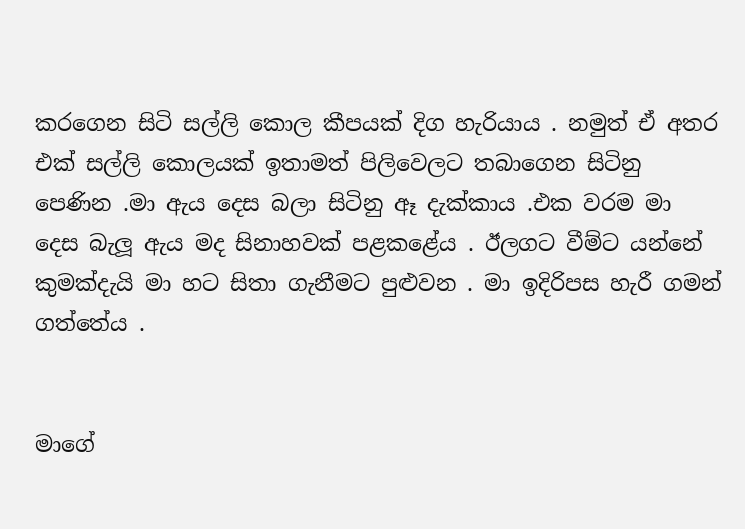කරගෙන සිටි සල්ලි කොල කීපයක් දිග හැරියාය . නමුත් ඒ අතර එක් සල්ලි කොලයක් ඉතාමත් පිලිවෙලට තබාගෙන සිටිනු පෙණින .මා ඇය දෙස බලා සිටිනු ඈ දැක්කාය .එක වරම මා දෙස බැලූ ඇය මද සිනාහවක් පළකළේය . ඊලගට වීම්ට යන්නේ කුමක්දැයි මා හට සිතා ගැනීමට පුළුවන . මා ඉදිරිපස හැරී ගමන් ගත්තේය .


මාගේ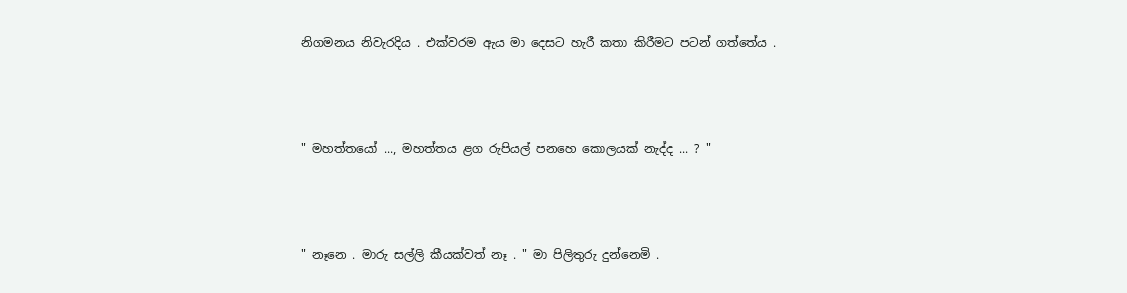නිගමනය නිවැරදිය . එක්වරම ඇය මා දෙසට හැරී කතා කිරීමට පටන් ගත්තේය .



" මහත්තයෝ ..., මහත්තය ළග රුපියල් පනහෙ කොලයක් නැද්ද ... ? "



" නෑනෙ . මාරු සල්ලි කීයක්වත් නෑ . " මා පිලිතුරු දුන්නෙමි .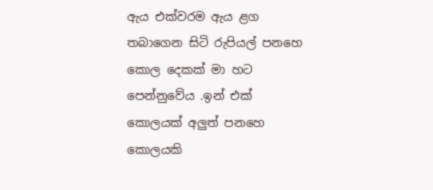ඇය එක්වරම ඇය ළග තබාගෙන සිටි රුපියල් පනහෙ කොල දෙකක් මා හට පෙන්නුවේය .ඉන් එක් කොලයක් අලුත් පනහෙ කොලයකි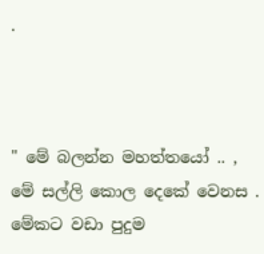.



" මේ බලන්න මහත්තයෝ .. , මේ සල්ලි කොල දෙකේ වෙනස . මේකට වඩා පුදුම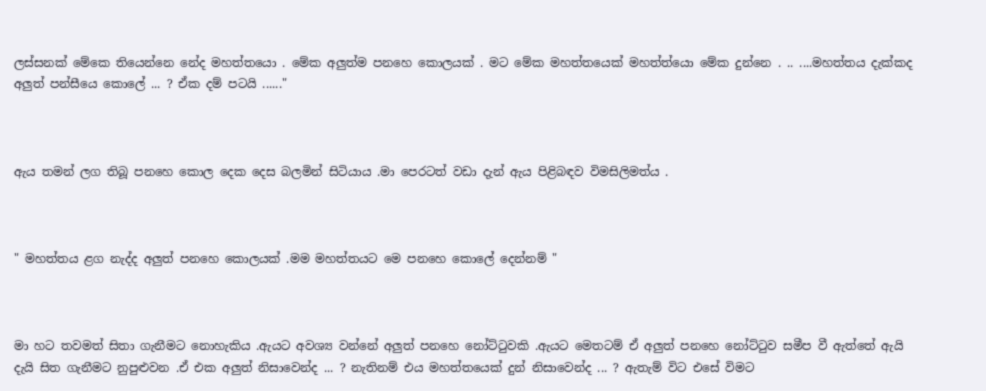ලස්සනක් මේකෙ තියෙන්නෙ නේද මහත්තයො . මේක අලුත්ම පනහෙ කොලයක් . මට මේක මහත්තයෙක් මහත්ත්යො මේක දුන්නෙ . .. ....මහත්තය දැක්කද අලුත් පන්සීයෙ කොලේ ... ? ඒක දම් පටයි ......"



ඇය තමන් ලග තිබූ පනහෙ කොල දෙක දෙස බලමින් සිටියාය .මා පෙරටත් වඩා දැන් ඇය පිළිබඳව විමසිලිමත්ය .



" මහත්තය ළග නැද්ද අලුත් පනහෙ කොලයක් .මම මහත්තයට මෙ පනහෙ කොලේ දෙන්නම් "



මා හට තවමත් සිතා ගැනීමට නොහැකිය .ඇයට අවශ්‍ය වන්නේ අලුත් පනහෙ නෝට්ටුවකි .ඇයට මෙතටම් ඒ අලුත් පනහෙ නෝට්ටුව සමීප වී ඇත්තේ ඇයි දැයි සිත ගැනීමට නුපුළුවන .ඒ එක අලුත් නිසාවෙන්ද ... ? නැතිනම් එය මහත්තයෙක් දුන් නිසාවෙන්ද ... ? ඇතැම් විට එසේ විමට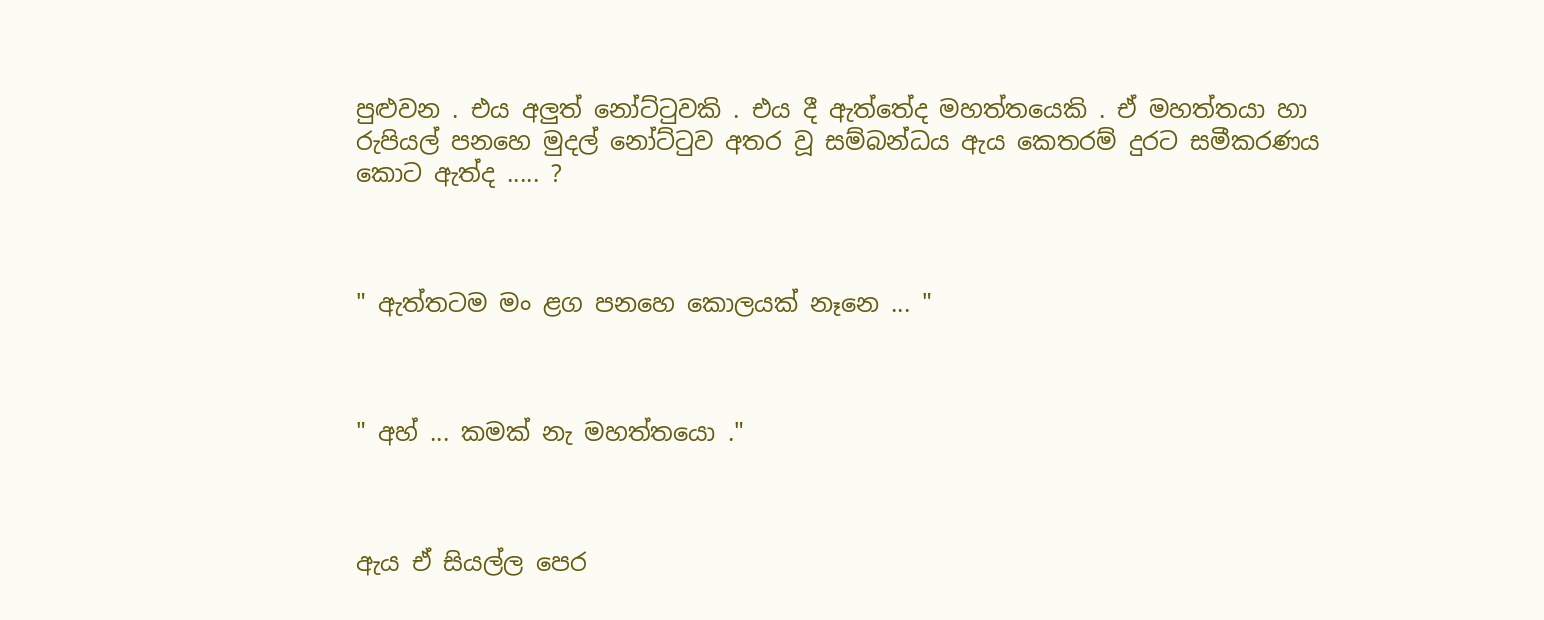පුළුවන . එය අලුත් නෝට්ටුවකි . එය දී ඇත්තේද මහත්තයෙකි . ඒ මහත්තයා හා රුපියල් පනහෙ මුදල් නෝට්ටුව අතර වූ සම්බන්ධය ඇය කෙතරම් දුරට සමීකරණය කොට ඇත්ද ..... ?



" ඇත්තටම මං ළග පනහෙ කොලයක් නෑනෙ ... "



" අහ් ... කමක් නැ මහත්තයො ."



ඇය ඒ සියල්ල පෙර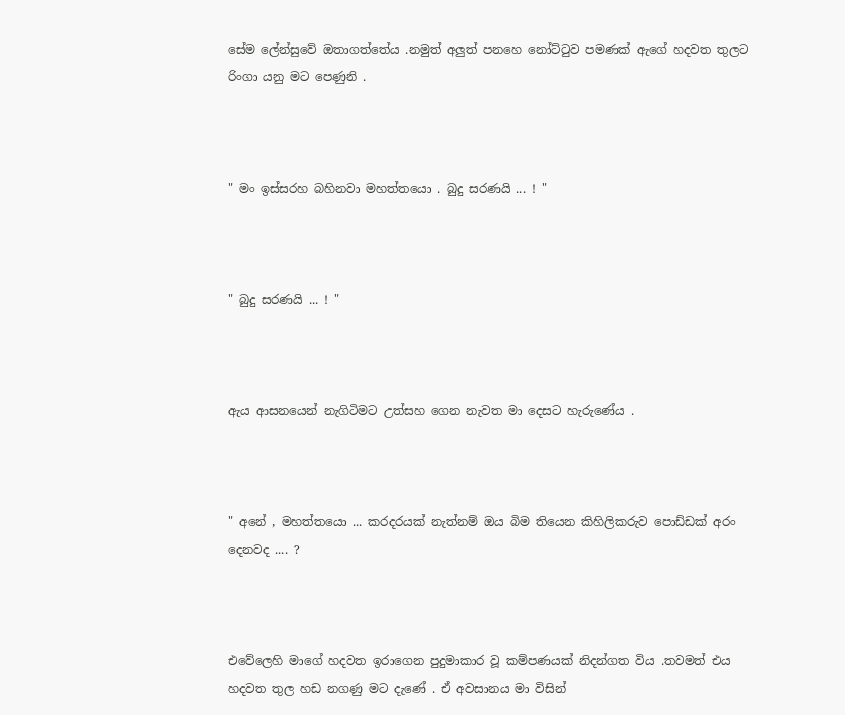සේම ලේන්සුවේ ඔතාගත්තේය .නමුත් අලුත් පනහෙ නෝට්ටුව පමණක් ඇගේ හදවත තුලට රිංගා යනු මට පෙණුනි .



" මං ඉස්සරහ බහිනවා මහත්තයො . බුදු සරණයි ... ! "



" බුදු සරණයි ... ! "



ඇය ආසනයෙන් නැගිටිමට උත්සහ ගෙන නැවත මා දෙසට හැරුණේය .



" අනේ , මහත්තයො ... කරදරයක් නැත්නම් ඔය බිම තියෙන කිහිලිකරුව පොඩ්ඩක් අරං දෙනවද .... ?



එවේලෙහි මාගේ හදවත ඉරාගෙන පුදුමාකාර වූ කම්පණයක් නිදන්ගත විය .තවමත් එය හදවත තුල හඩ නගණු මට දැණේ . ඒ අවසානය මා විසින්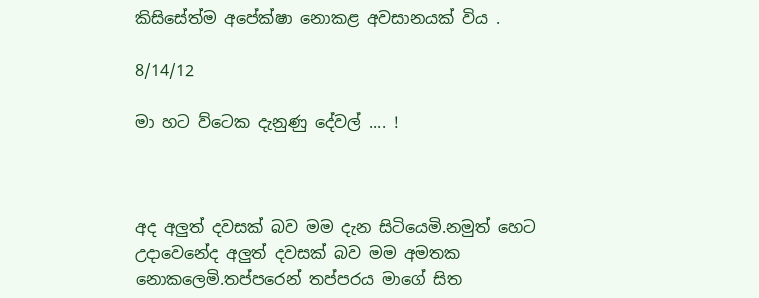කිසිසේත්ම අපේක්ෂා නොකළ අවසානයක් විය .

8/14/12

මා හට ව්ටෙක දැනුණු දේවල් .... !



අද අලුත් දවසක් බව මම දැන සිටියෙමි.නමුත් හෙට උදාවෙනේද අලුත් දවසක් බව මම අමතක නොකලෙමි.තප්පරෙන් තප්පරය මාගේ සිත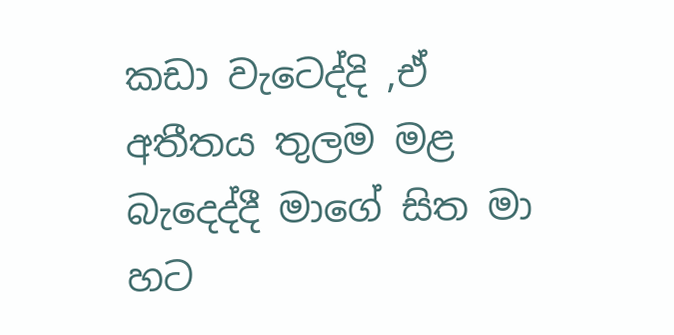කඩා වැටෙද්දි ,ඒ අතීතය තුලම මළ බැදෙද්දී මාගේ සිත මා හට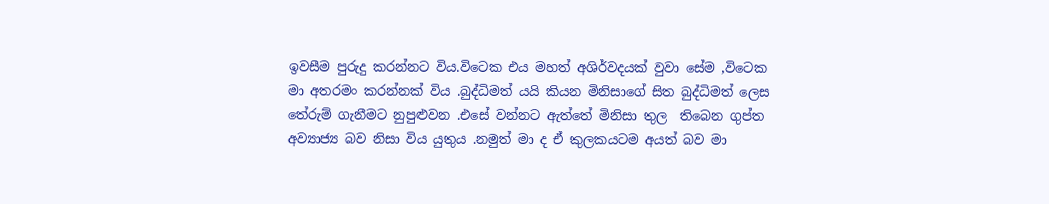ඉවසීම පුරුදු කරන්නට විය.විටෙක එය මහත් අශිර්වදයක් වුවා සේම ,විටෙක මා අතරමං කරන්නක් විය .බුද්ධිමත් යයි කියන මිනිසාගේ සිත බුද්ධිමත් ලෙස තේරුම් ගැනීමට නුපුළුවන .එසේ වන්නට ඇත්තේ මිනිසා තුල  තිබෙන ගුප්ත අව්‍යාජ්‍ය බව නිසා විය යුතුය .නමුත් මා ද ඒ කුලකයටම අයත් බව මා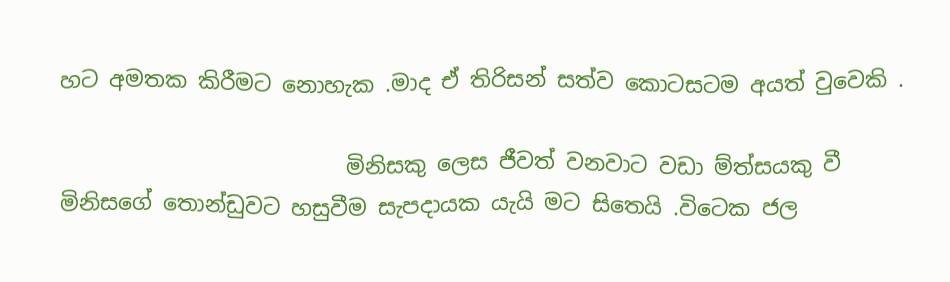හට අමතක කිරීමට නොහැක .මාද ඒ තිරිසන් සත්ව කොටසටම අයත් වුවෙකි .

                          මිනිසකු ලෙස ජීවත් වනවාට වඩා ම්ත්සයකු වී මිනිසගේ තොන්ඩුවට හසුවීම සැපදායක යැයි මට සිතෙයි .විටෙක ජල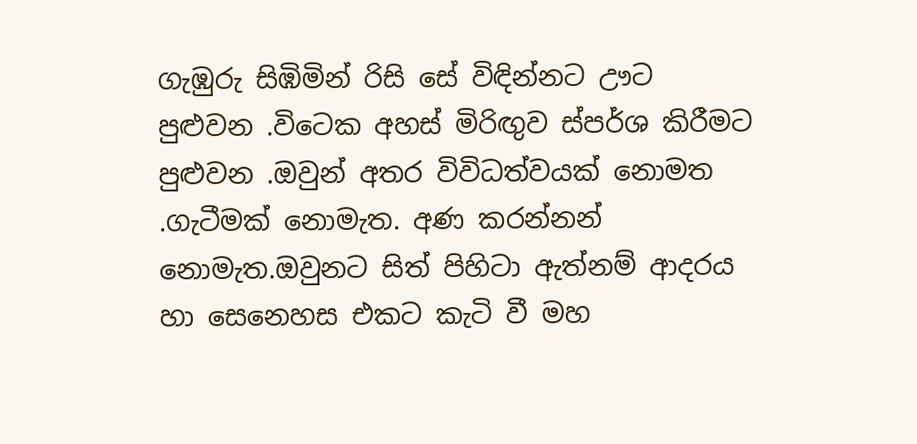ගැඹුරු සිඹිමින් රිසි සේ විඳින්නට ඌට  පුළුවන .විටෙක අහස් මිරිඟුව ස්පර්ශ කිරීමට පුළුවන .ඔවුන් අතර විවිධත්වයක් නොමත .ගැටීමක් නොමැත. අණ කරන්නන් නොමැත.ඔවුනට සිත් පිහිටා ඇත්නම් ආදරය හා සෙනෙහස එකට කැටි වී මහ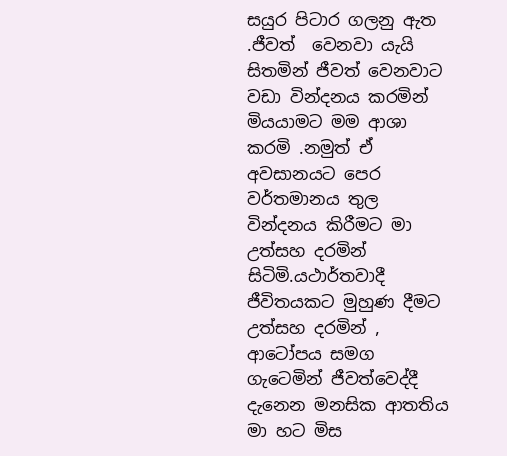සයුර පිටාර ගලනු ඇත .ජීවත්  වෙනවා යැයි සිතමින් ජීවත් වෙනවාට වඩා වින්දනය කරමින් මියයාමට මම ආශා කරමි .නමුත් ඒ අවසානයට පෙර වර්තමානය තුල වින්දනය කිරීමට මා උත්සහ දරමින් සිටිමි.යථාර්තවාදී ජීවිතයකට මුහුණ දීමට උත්සහ දරමින් , ආටෝපය සමග ගැටෙමින් ජීවත්වෙද්දී දැනෙන මනසික ආතතිය මා හට මිස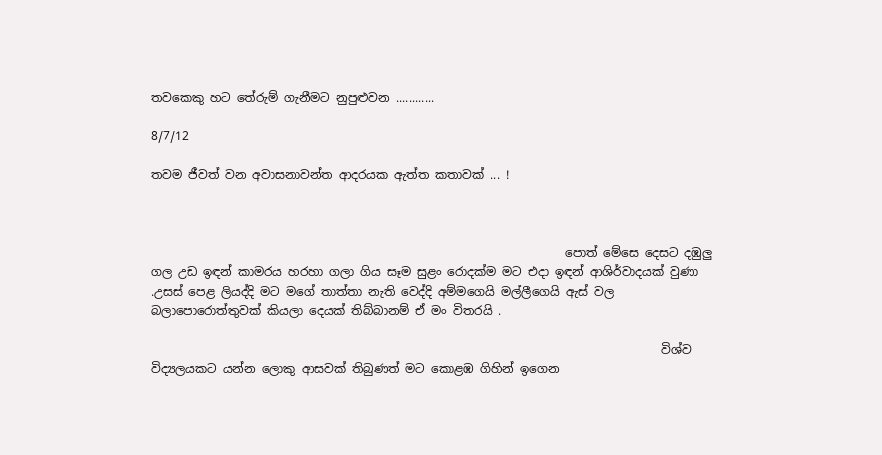තවකෙකු හට තේරුම් ගැනීමට නුපුළුවන ............

8/7/12

තවම ජීවත් වන අවාසනාවන්ත ආදරයක ඇත්ත කතාවක් ... !



                                                                     පොත් මේසෙ දෙසට දඹුලු  ගල උඩ ඉඳන් කාමරය හරහා ගලා ගිය සෑම සුළං රොදක්ම මට එදා ඉඳන් ආශිර්වාදයක් වුණා .උසස් පෙළ ලියද්දි මට මගේ තාත්තා නැති වෙද්දි අම්මගෙයි මල්ලීගෙයි ඇස් වල බලාපොරොත්තුවක් කියලා දෙයක් තිබ්බානම් ඒ මං විතරයි .

                                                                                     විශ්ව විද්‍යලයකට යන්න ලොකු ආසවක් තිබුණත් මට කොළඹ ගිහින් ඉගෙන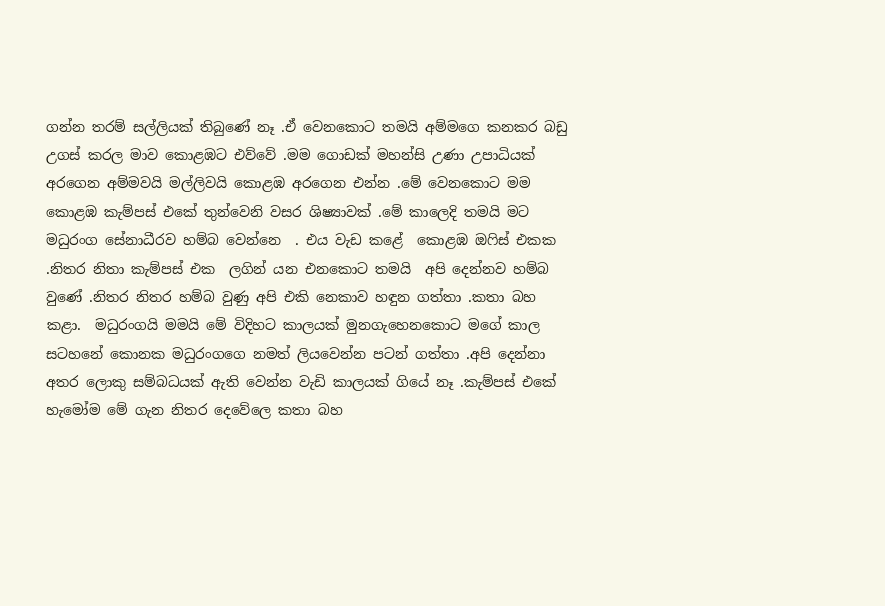ගන්න තරම් සල්ලියක් තිබුණේ නෑ .ඒ වෙනකොට තමයි අම්මගෙ කනකර බඩු උගස් කරල මාව කොළඹට එව්වේ .මම ගොඩක් මහන්සි උණා උපාධියක් අරගෙන අම්මවයි මල්ලිවයි කොළඹ අරගෙන එන්න .මේ වෙනකොට මම කොළඹ කැම්පස් එකේ තුන්වෙනි වසර ශිෂ්‍යාවක් .මේ කාලෙදි තමයි මට මධුරංග සේනාධීරව හම්බ වෙන්නෙ  . එය වැඩ කළේ  කොළඹ ඔෆිස් එකක .නිතර නිතා කැම්පස් එක  ලගින් යන එනකොට තමයි  අපි දෙන්නව හම්බ වුණේ .නිතර නිතර හම්බ වුණු අපි එකි නෙකාව හඳුන ගත්තා .කතා බහ කළා.  මධුරංගයි මමයි මේ විදිහට කාලයක් මුනගැහෙනකොට මගේ කාල සටහනේ කොනක මධුරංගගෙ නමත් ලියවෙන්න පටන් ගත්තා .අපි දෙන්නා අතර ලොකු සම්බධයක් ඇති වෙන්න වැඩි කාලයක් ගියේ නෑ .කැම්පස් එකේ හැමෝම මේ ගැන නිතර දෙවේලෙ කතා බහ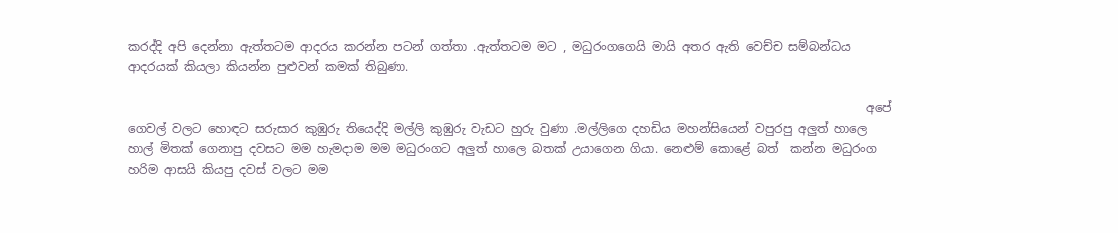කරද්දි අපි දෙන්නා ඇත්තටම ආදරය කරන්න පටන් ගත්තා .ඇත්තටම මට , මධුරංගගෙයි මායි අතර ඇති වෙච්ච සම්බන්ධය ආදරයක් කියලා කියන්න පුළුවන් කමක් තිබුණා.

                                                                                                                           අපේ ගෙවල් වලට හොඳට සරුසාර කුඹුරු තියෙද්දි මල්ලි කුඹුරු වැඩට හුරු වුණා .මල්ලිගෙ දහඩිය මහන්සියෙන් වපුරපු අලුත් හාලෙ හාල් මිතක් ගෙනාපු දවසට මම හැමදාම මම මධුරංගට අලුත් හාලෙ බතක් උයාගෙන ගියා. නෙළුම් කොළේ බත්  කන්න මධුරංග හරිම ආසයි කියපු දවස් වලට මම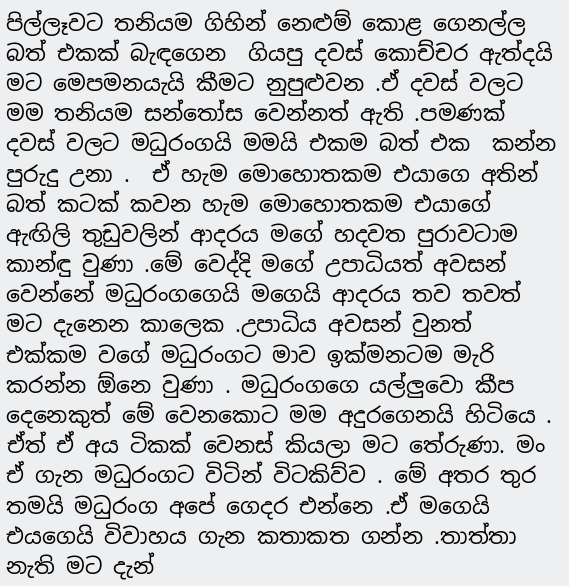පිල්ලෑවට තනියම ගිහින් නෙළුම් කොළ ගෙනල්ල බත් එකක් බැඳගෙන  ගියපු දවස් කොච්චර ඇත්දයි මට මෙපමනයැයි කීමට නුපුළුවන .ඒ දවස් වලට මම තනියම සන්තෝස වෙන්නත් ඇති .පමණක් දවස් වලට මධුරංගයි මමයි එකම බත් එක  කන්න පුරුදු උනා .  ඒ හැම මොහොතකම එයාගෙ අතින් බත් කටක් කවන හැම මොහොතකම එයාගේ ඇඟිලි තුඩුවලින් ආදරය මගේ හදවත පුරාවටාම කාන්ඳු වුණා .මේ වෙද්දි මගේ උපාධියත් අවසන් වෙන්නේ මධුරංගගෙයි මගෙයි ආදරය තව තවත් මට දැනෙන කාලෙක .උපාධිය අවසන් වුනත් එක්කම වගේ මධුරංගට මාව ඉක්මනටම මැරි කරන්න ඕනෙ වුණා . මධුරංගගෙ යල්ලුවො කීප දෙනෙකුත් මේ වෙනකොට මම අදුරගෙනයි හිටියෙ . ඒත් ඒ අය ටිකක් වෙනස් කියලා මට තේරුණා. මං ඒ ගැන මධුරංගට විටින් විටකිව්ව . මේ අතර තුර තමයි මධුරංග අපේ ගෙදර එන්නෙ .ඒ මගෙයි  එයගෙයි විවාහය ගැන කතාකත ගන්න .තාත්තා නැති මට දැන්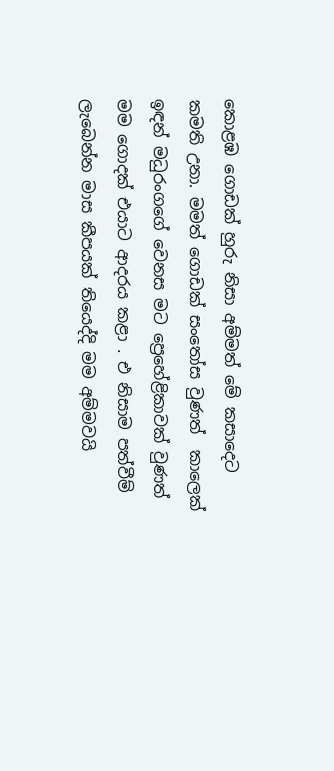කොළඹ ගොඩක් හුරු නිසා අම්මත් මේ කසාදෙට කමති උනා. මමත් ගොඩක් සංතෝස වුණත්  කාලෙක් ඉඳන් මධුරංගගේ වෙනස මට ප්‍රෙහේළිකාවක් වුණත් මම ගොදක් එයාට ආදරය කළා . එ නිසාම පත්වීම් ලැබෙන්න මාස කීපයක් තියෙද්දි මම අම්මවයි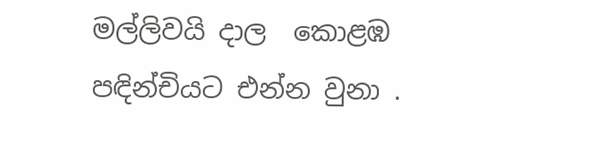මල්ලිවයි දාල  කොළඹ පඳින්චියට එන්න වුනා .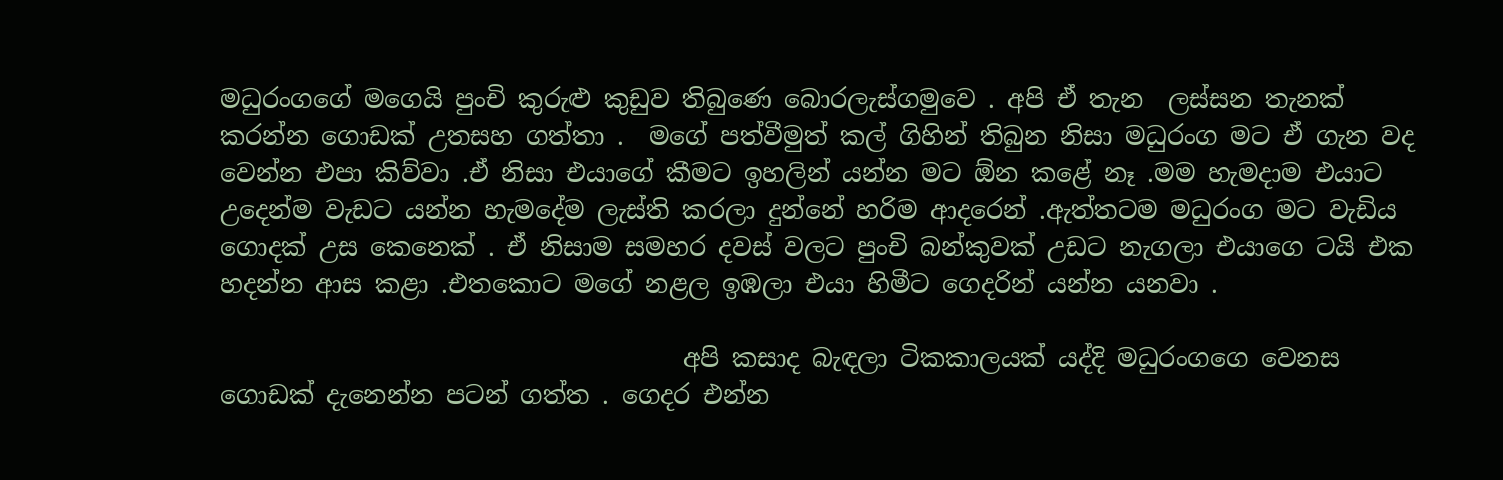මධුරංගගේ මගෙයි පුංචි කුරුළු කුඩුව තිබුණෙ බොරලැස්ගමුවෙ . අපි ඒ තැන  ලස්සන තැනක් කරන්න ගොඩක් උතසහ ගත්තා .  මගේ පත්වීමුත් කල් ගිහින් තිබුන නිසා මධුරංග මට ඒ ගැන වද වෙන්න එපා කිව්වා .ඒ නිසා එයාගේ කීමට ඉහලින් යන්න මට ඕන කළේ නෑ .මම හැමදාම එයාට උදෙන්ම වැඩට යන්න හැමදේම ලැස්ති කරලා දුන්නේ හරිම ආදරෙන් .ඇත්තටම මධුරංග මට වැඩිය ගොදක් උස කෙනෙක් . ඒ නිසාම සමහර දවස් වලට පුංචි බන්කුවක් උඩට නැගලා එයාගෙ ටයි එක හදන්න ආස කළා .එතකොට මගේ නළල ඉඹලා එයා හිමීට ගෙදරින් යන්න යනවා .

                                     අපි කසාද බැඳලා ටිකකාලයක් යද්දි මධුරංගගෙ වෙනස ගොඩක් දැනෙන්න පටන් ගත්ත . ගෙදර එන්න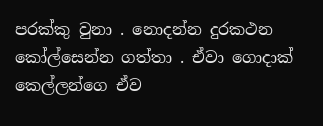පරක්කු වුනා . නොදන්න දුරකථන කෝල්සෙන්න ගත්තා . ඒවා ගොදාක් කෙල්ලන්ගෙ ඒව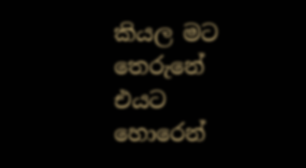කියල මට තෙරුනේ එයට හොරෙන්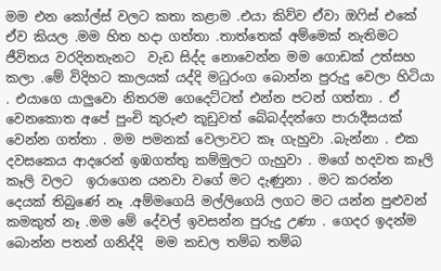මම එන කෝල්ස් වලට කතා කළාම .එයා කිව්ව ඒවා ඔෆිස් එකේ ඒව කියල .මම හිත හදා ගත්තා .තාත්තෙක් අම්මෙක් නැතිමට  ජීවිතය වරදිනතැනට  වැඩ සිද්ද නොවෙන්න මම ගොඩක් උත්සහ කලා .මේ විදිහට කාලයක් යද්දි මධුරංග බොන්න පුරුදු වෙලා හිටියා . එයාගෙ යාලුවො නිතරම ගෙදෙට්ටත් එන්න පටන් ගත්තා . ඒ වෙනකොත අපේ පුංචි කුරුළු කූඩුවත් බේබද්දන්ගෙ පාරාදීසයක් වෙන්න ගත්තා . මම පමනක් වෙලාවට කෑ ගැහුවා .බැන්නා . එක දවසකෙය ආදරෙන් ඉඹගත්තු කම්මුලට ගැහුවා . මගේ හදවත කෑලි කෑලි වලට  ඉරාගෙන යනවා වගේ මට දැණුනා . මට කරන්න දෙයක් තිබුණේ නෑ .අම්මගෙයි මල්ලිගෙයි ලගට මට යන්න පුළුවන් කමකුත් නෑ .මම මේ දේවල් ඉවසන්න පුරුදු උණා . ගෙදර ඉදන්ම බොන්න පතන් ගනිද්දි  මම කඩල තම්බ තම්බ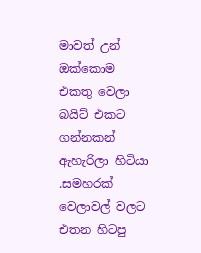මාවත් උන් ඔක්කොම එකතු වෙලා බයිට් එකට ගන්නකන් ඇහැරිලා හිටියා  .සමහරක් වෙලාවල් වලට එතන හිටපු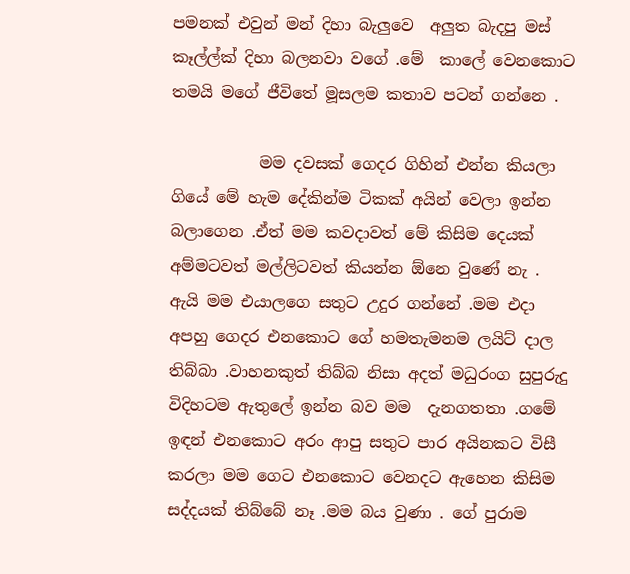පමනක් එවුන් මන් දිහා බැලුවෙ  අලුත බැදපු මස් කෑල්ල්ක් දිහා බලනවා වගේ .මේ  කාලේ වෙනකොට තමයි මගේ ජීවිතේ මූසලම කතාව පටන් ගන්නෙ .

           මම දවසක් ගෙදර ගිහින් එන්න කියලා ගියේ මේ හැම දේකින්ම ටිකක් අයින් වෙලා ඉන්න බලාගෙන .ඒත් මම කවදාවත් මේ කිසිම දෙයක් අම්මටවත් මල්ලිටවත් කියන්න ඕනෙ වුණේ නැ . ඇයි මම එයාලගෙ සතුට උදුර ගන්නේ .මම එදා අපහු ගෙදර එනකොට ගේ හමතැමනම ලයිට් දාල තිබ්බා .වාහනකුත් තිබ්බ නිසා අදත් මධුරංග සුපුරුදු විදිහටම ඇතුලේ ඉන්න බව මම  දැනගතතා .ගමේ  ඉඳන් එනකොට අරං ආපු සතුට පාර අයිනකට විසී කරලා මම ගෙට එනකොට වෙනදට ඇහෙන කිසිම සද්දයක් තිබ්බේ නෑ .මම බය වුණා . ගේ පුරාම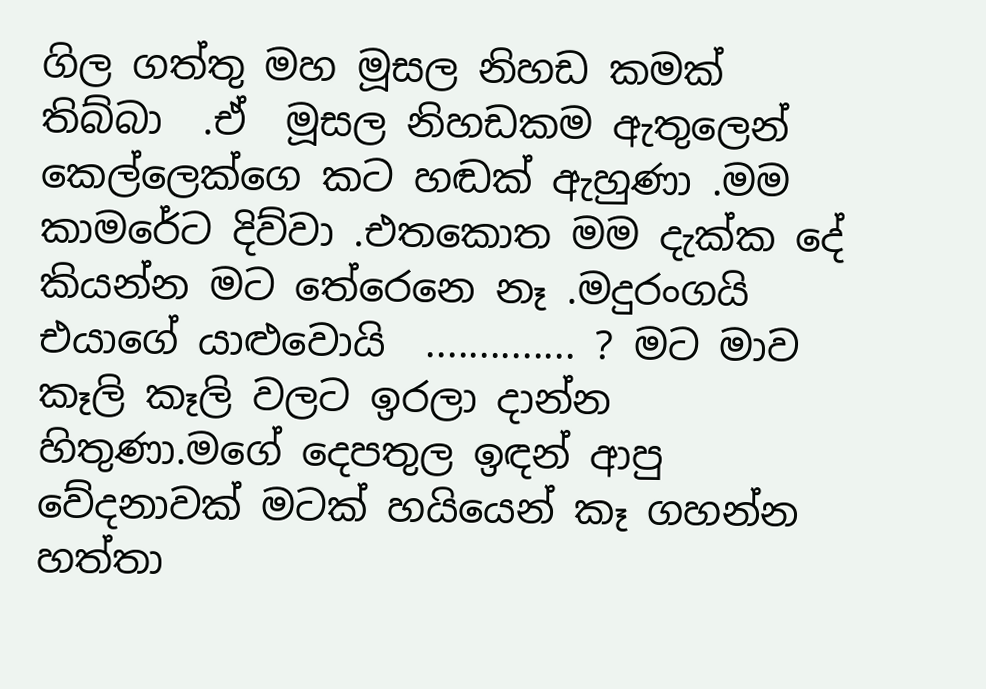ගිල ගත්තු මහ මූසල නිහඩ කමක් තිබ්බා  .ඒ  මූසල නිහඩකම ඇතුලෙන් කෙල්ලෙක්ගෙ කට හඬක් ඇහුණා .මම කාමරේට දිව්වා .එතකොත මම දැක්ක දේ කියන්න මට තේරෙනෙ නෑ .මදුරංගයි එයාගේ යාළුවොයි  .............. ? මට මාව කෑලි කෑලි වලට ඉරලා දාන්න හිතුණා.මගේ දෙපතුල ඉඳන් ආපු වේදනාවක් මටක් හයියෙන් කෑ ගහන්න හත්තා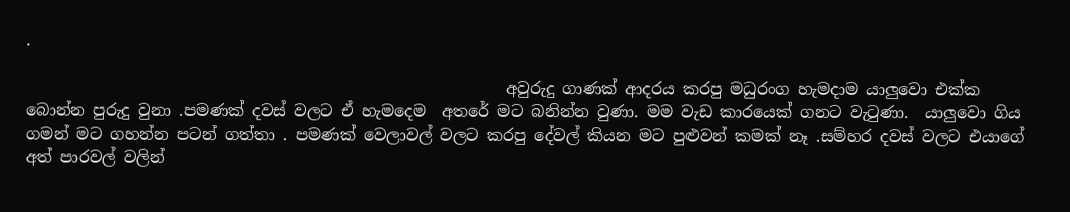.

                                                            අවුරුදු ගාණක් ආදරය කරපු මධුරංග හැමදාම යාලුවො එක්ක බොන්න පුරුදු වුනා .පමණක් දවස් වලට ඒ හැමදෙම  අතරේ මට බනින්න වුණා. මම වැඩ කාරයෙක් ගනට වැටුණා.  යාලුවො ගිය ගමන් මට ගහන්න පටන් ගත්තා . පමණක් වෙලාවල් වලට කරපු දේවල් කියන මට පුළුවන් කමක් නෑ .සම්හර දවස් වලට එයාගේ අත් පාරවල් වලින්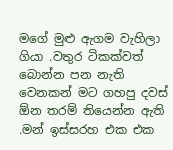මගේ මුළු ඇගම වැහිලා ගියා .වතුර ටිකක්වත් බොන්න පන නැති වෙනකන් මට ගහපු දවස් ඕන තරම් තියෙන්න ඇති .මන් ඉස්සරහ එක එක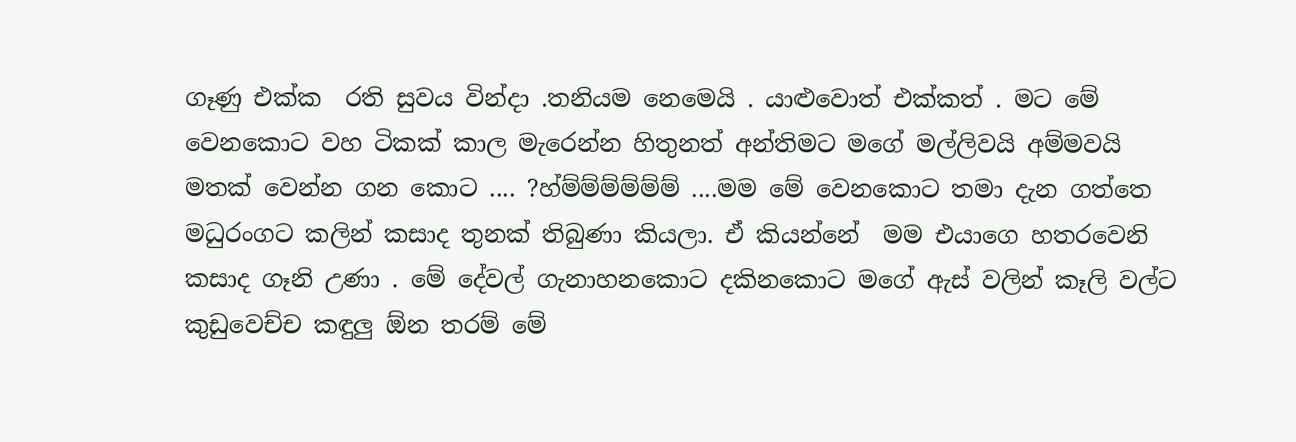ගෑණු එක්ක  රති සුවය වින්දා .තනියම නෙමෙයි . යාළුවොත් එක්කත් . මට මේ වෙනකොට වහ ටිකක් කාල මැරෙන්න හිතුනත් අන්තිමට මගේ මල්ලිවයි අම්මවයි මතක් වෙන්න ගන කොට .... ?හ්ම්ම්ම්ම්ම්ම් ....මම මේ වෙනකොට තමා දැන ගත්තෙ මධුරංගට කලින් කසාද තුනක් තිබුණා කියලා. ඒ කියන්නේ  මම එයාගෙ හතරවෙනි කසාද ගෑනි උණා . මේ දේවල් ගැනාහනකොට දකිනකොට මගේ ඇස් වලින් කෑලි වල්ට කුඩුවෙච්ච කඳුලු ඕන තරම් මේ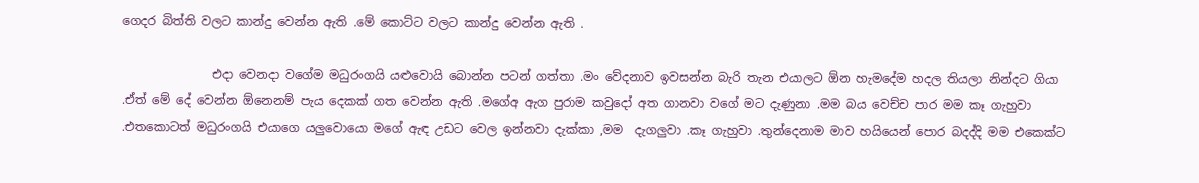ගෙදර බිත්ති වලට කාන්දු වෙන්න ඇති .මේ කොට්ට වලට කාන්දු වෙන්න ඇති .

               එදා වෙනදා වගේම මධුරංගයි යළුවොයි බොන්න පටන් ගත්තා .මං වේදනාව ඉවසන්න බැරි තැන එයාලට ඕන හැමදේම හදල තියලා නින්දට ගියා .ඒත් මේ දේ වෙන්න ඕනෙනම් පැය දෙකක් ගත වෙන්න ඇති .මගේඅ ඇග පුරාම කවුදෝ අත ගානවා වගේ මට දැණුනා .මම බය වෙච්ච පාර මම කෑ ගැහුවා .එතකොටත් මධුරංගයි එයාගෙ යලුවොයො මගේ ඇඳ උඩට වෙල ඉන්නවා දැක්කා ,මම  දැගලුවා .කෑ ගැහුවා .තුන්දෙනාම මාව හයියෙන් පොර බදද්දි මම එකෙක්ට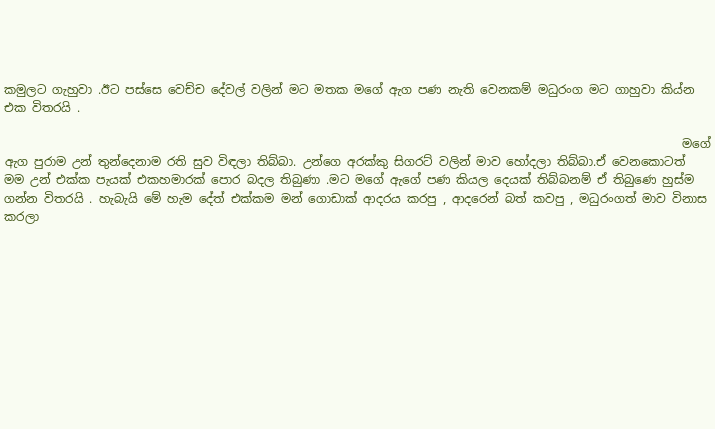කමුලට ගැහුවා .ඊට පස්සෙ වෙච්ච දේවල් වලින් මට මතක මගේ ඇග පණ නැති වෙනකම් මධුරංග මට ගාහුවා කිය්න එක විතරයි .

                                                                                                                 මගේ ඇග පුරාම උන් තුන්දෙනාම රති සුව විඳලා තිබ්බා. උන්ගෙ අරක්කු සිගරට් වලින් මාව හෝදලා තිබ්බා.ඒ වෙනකොටත් මම උන් එක්ක පැයක් එකහමාරක් පොර බදල තිබුණා .මට මගේ ඇගේ පණ කියල දෙයක් තිබ්බනම් ඒ තිබුණෙ හුස්ම ගන්න විතරයි . හැබැයි මේ හැම දේත් එක්කම මන් ගොඩාක් ආදරය කරපු , ආදරෙන් බත් කවපු , මධුරංගත් මාව විනාස කරලා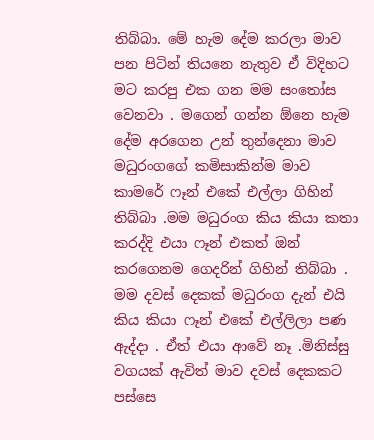තිබ්බා. මේ හැම දේම කරලා මාව පන පිටින් තියනෙ නැතුව ඒ විදිහට මට කරපු එක ගන මම සංතෝස වෙනවා . මගෙන් ගන්න ඕනෙ හැම දේම අරගෙන උන් තුන්දෙනා මාව මධුරංගගේ කමිසාකින්ම මාව කාමරේ ෆෑන් එකේ එල්ලා ගිහින් තිබ්බා .මම මධුරංග කිය කියා කතා කරද්දි එයා ෆෑන් එකත් ඔන් කරගෙනම ගෙදරින් ගිහින් තිබ්බා . මම දවස් දෙකක් මධුරංග දැන් එයි කිය කියා ෆෑන් එකේ එල්ලිලා පණ ඇද්දා . ඒත් එයා ආවේ නෑ .මිනිස්සු වගයක් ඇවිත් මාව දවස් දෙකකට පස්සෙ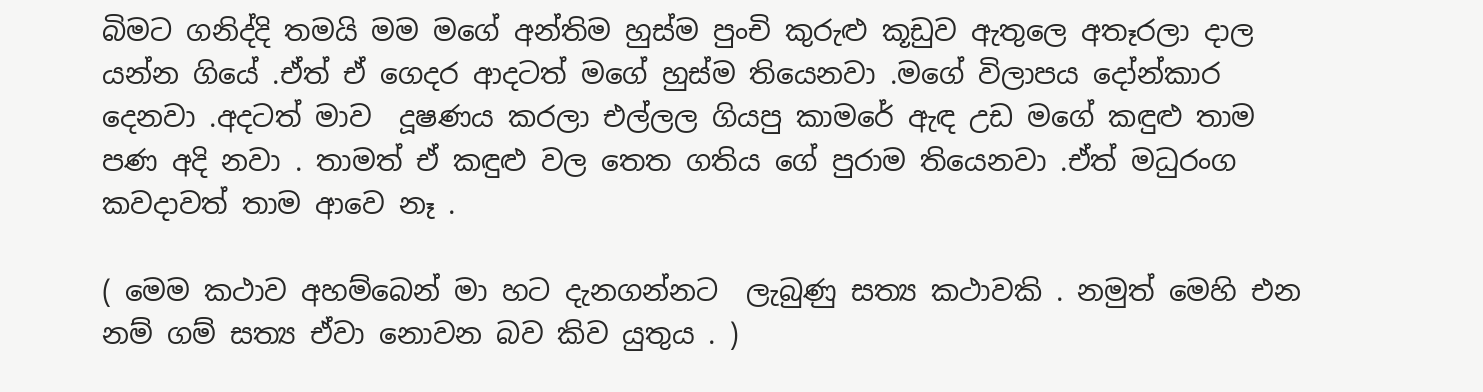බිමට ගනිද්දි තමයි මම මගේ අන්තිම හුස්ම පුංචි කුරුළු කූඩුව ඇතුලෙ අතෑරලා දාල යන්න ගියේ .ඒත් ඒ ගෙදර ආදටත් මගේ හුස්ම තියෙනවා .මගේ විලාපය දෝන්කාර දෙනවා .අදටත් මාව  දූෂණය කරලා එල්ලල ගියපු කාමරේ ඇඳ උඩ මගේ කඳුළු තාම පණ අදි නවා . තාමත් ඒ කඳුළු වල තෙත ගතිය ගේ පුරාම තියෙනවා .ඒත් මධුරංග කවදාවත් තාම ආවෙ නෑ .

( මෙම කථාව අහම්බෙන් මා හට දැනගන්නට  ලැබුණු සත්‍ය කථාවකි . නමුත් මෙහි එන නම් ගම් සත්‍ය ඒවා නොවන බව කිව යුතුය . )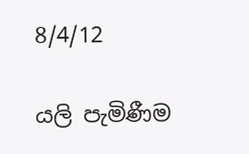8/4/12

යලි පැමිණීම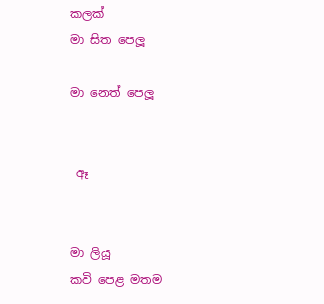කලක්
මා සිත පෙලූ

මා නෙත් පෙලූ


 ඈ


මා ලියූ
කවි පෙළ මතම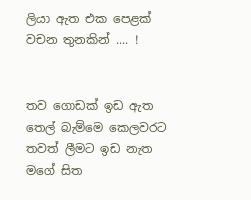ලියා ඇත එක පෙළක්
වචන තුනකින් .... !


තව ගොඩක් ඉඩ ඇත
තෙල් බැම්මෙ කෙලවරට
තවත් ලීමට ඉඩ නැත
මගේ සිත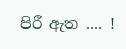පිරී ඇත .... !